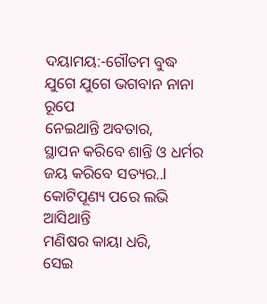ଦୟାମୟ:-ଗୌତମ ବୁଦ୍ଧ
ଯୁଗେ ଯୁଗେ ଭଗବାନ ନାନା ରୂପେ
ନେଇଥାନ୍ତି ଅବତାର,
ସ୍ଥାପନ କରିବେ ଶାନ୍ତି ଓ ଧର୍ମର
ଜୟ କରିବେ ସତ୍ୟର..l
କୋଟିପୂଣ୍ୟ ପରେ ଲଭି ଆସିଥାନ୍ତି
ମଣିଷର କାୟା ଧରି,
ସେଇ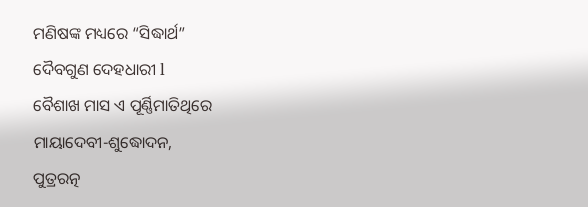ମଣିଷଙ୍କ ମଧ୍ୟରେ “ସିଦ୍ଧାର୍ଥ”
ଦୈବଗୁଣ ଦେହଧାରୀ l
ବୈଶାଖ ମାସ ଏ ପୂର୍ଣ୍ଣିମାତିଥିରେ
ମାୟାଦେବୀ-ଶୁଦ୍ଧୋଦନ,
ପୁତ୍ରରତ୍ନ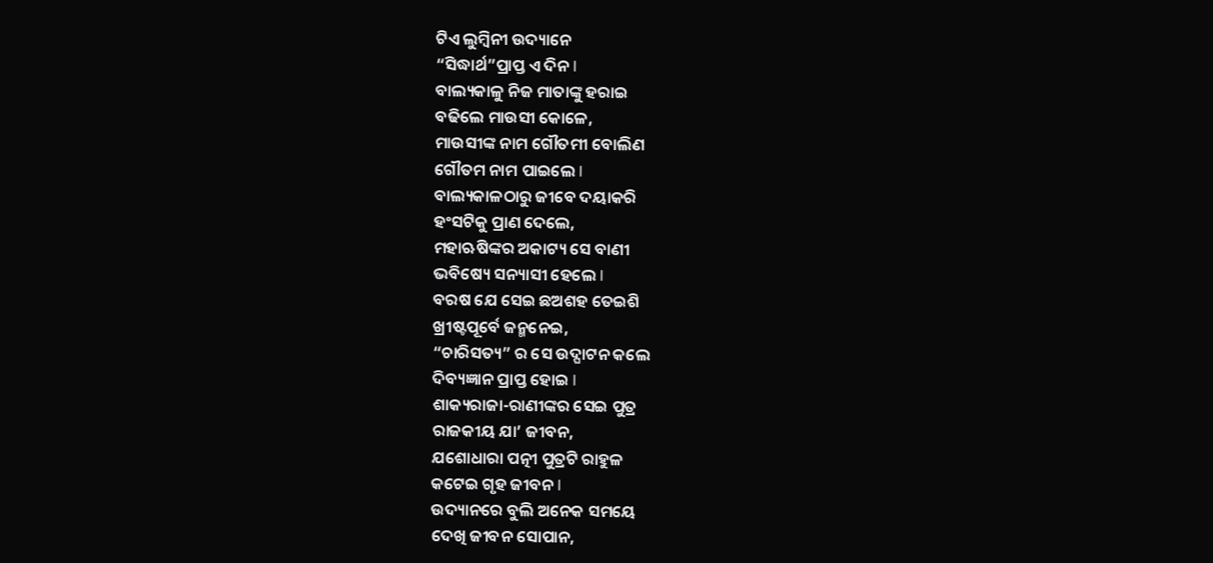ଟିଏ ଲୁମ୍ବିନୀ ଉଦ୍ୟାନେ
“ସିଦ୍ଧାର୍ଥ”ପ୍ରାପ୍ତ ଏ ଦିନ l
ବାଲ୍ୟକାଳୁ ନିଜ ମାତାଙ୍କୁ ହରାଇ
ବଢିଲେ ମାଉସୀ କୋଳେ,
ମାଉସୀଙ୍କ ନାମ ଗୌତମୀ ବୋଲିଣ
ଗୌତମ ନାମ ପାଇଲେ l
ବାଲ୍ୟକାଳଠାରୁ ଜୀବେ ଦୟାକରି
ହଂସଟିକୁ ପ୍ରାଣ ଦେଲେ,
ମହାଋଷିଙ୍କର ଅକାଟ୍ୟ ସେ ବାଣୀ
ଭବିଷ୍ୟେ ସନ୍ୟାସୀ ହେଲେ l
ବରଷ ଯେ ସେଇ ଛଅଶହ ତେଇଶି
ଖ୍ରୀଷ୍ଟପୂର୍ବେ ଜନ୍ମନେଇ,
“ଚାରିସତ୍ୟ” ର ସେ ଉଦ୍ଘାଟନ କଲେ
ଦିବ୍ୟଜ୍ଞାନ ପ୍ରାପ୍ତ ହୋଇ l
ଶାକ୍ୟରାଜା-ରାଣୀଙ୍କର ସେଇ ପୁତ୍ର
ରାଜକୀୟ ଯା’ ଜୀବନ,
ଯଶୋଧାରା ପତ୍ନୀ ପୁତ୍ରଟି ରାହୁଳ
କଟେଇ ଗୃହ ଜୀବନ l
ଉଦ୍ୟାନରେ ବୁଲି ଅନେକ ସମୟେ
ଦେଖି ଜୀବନ ସୋପାନ,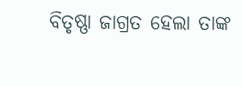ବିତୃଷ୍ଣା ଜାଗ୍ରତ ହେଲା ତାଙ୍କ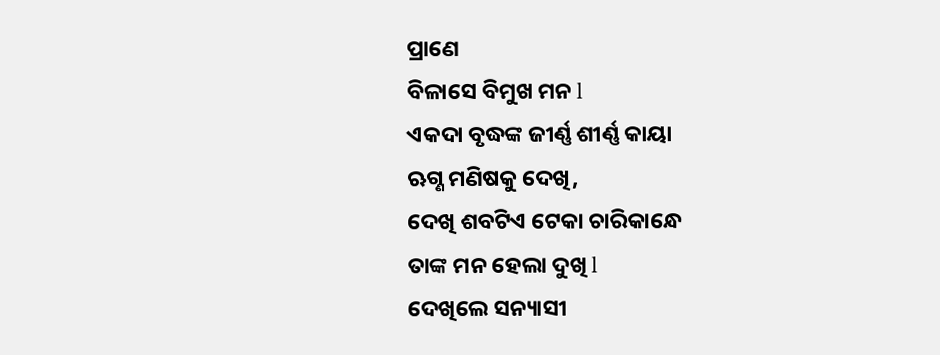ପ୍ରାଣେ
ବିଳାସେ ବିମୁଖ ମନ l
ଏକଦା ବୃଦ୍ଧଙ୍କ ଜୀର୍ଣ୍ଣ ଶୀର୍ଣ୍ଣ କାୟା
ଋଗ୍ଣ ମଣିଷକୁ ଦେଖି,
ଦେଖି ଶବଟିଏ ଟେକା ଚାରିକାନ୍ଧେ
ତାଙ୍କ ମନ ହେଲା ଦୁଖି l
ଦେଖିଲେ ସନ୍ୟାସୀ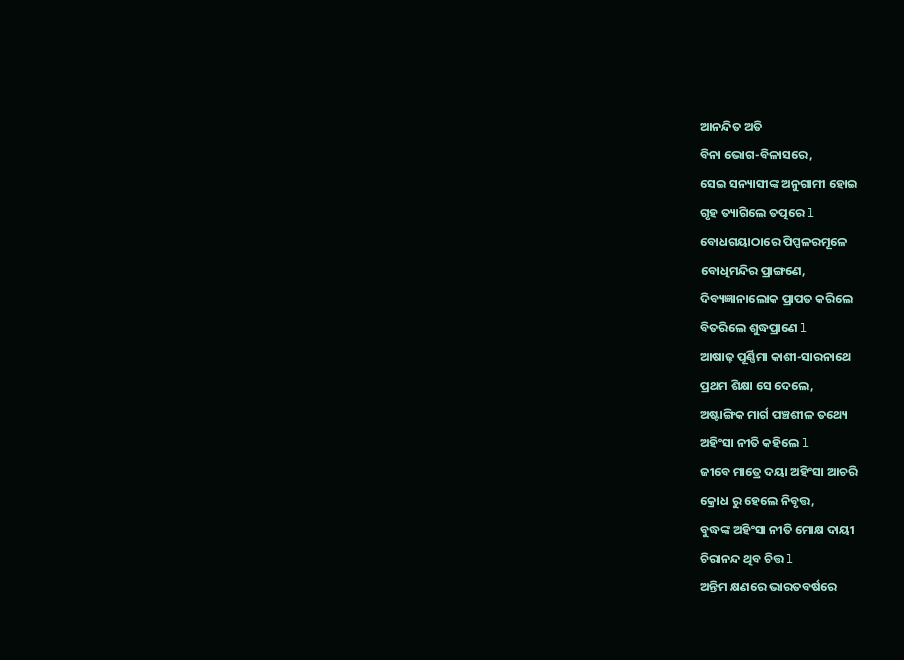ଆନନ୍ଦିତ ଅତି
ବିନା ଭୋଗ-ବିଳାସରେ,
ସେଇ ସନ୍ୟାସୀଙ୍କ ଅନୁଗାମୀ ହୋଇ
ଗୃହ ତ୍ୟାଗିଲେ ତତ୍ପରେ l
ବୋଧଗୟାଠାରେ ପିପ୍ପଳରମୂଳେ
ବୋଧିମନ୍ଦିର ପ୍ରାଙ୍ଗଣେ,
ଦିବ୍ୟଜ୍ଞାନାଲୋକ ପ୍ରାପତ କରିଲେ
ବିତରିଲେ ଶୁଦ୍ଧପ୍ରାଣେ l
ଆଷାଢ଼ ପୂର୍ଣ୍ଣିମା କାଶୀ-ସାରନାଥେ
ପ୍ରଥମ ଶିକ୍ଷା ସେ ଦେଲେ,
ଅଷ୍ଟାଙ୍ଗିକ ମାର୍ଗ ପଞ୍ଚଶୀଳ ତଥ୍ୟେ
ଅହିଂସା ନୀତି କହିଲେ l
ଜୀବେ ମାତ୍ରେ ଦୟା ଅହିଂସା ଆଚରି
କ୍ରୋଧ ରୁ ହେଲେ ନିବୃତ୍ତ,
ବୁଦ୍ଧଙ୍କ ଅହିଂସା ନୀତି ମୋକ୍ଷ ଦାୟୀ
ଚିରାନନ୍ଦ ଥିବ ଚିତ୍ତ l
ଅନ୍ତିମ କ୍ଷଣରେ ଭାରତବର୍ଷରେ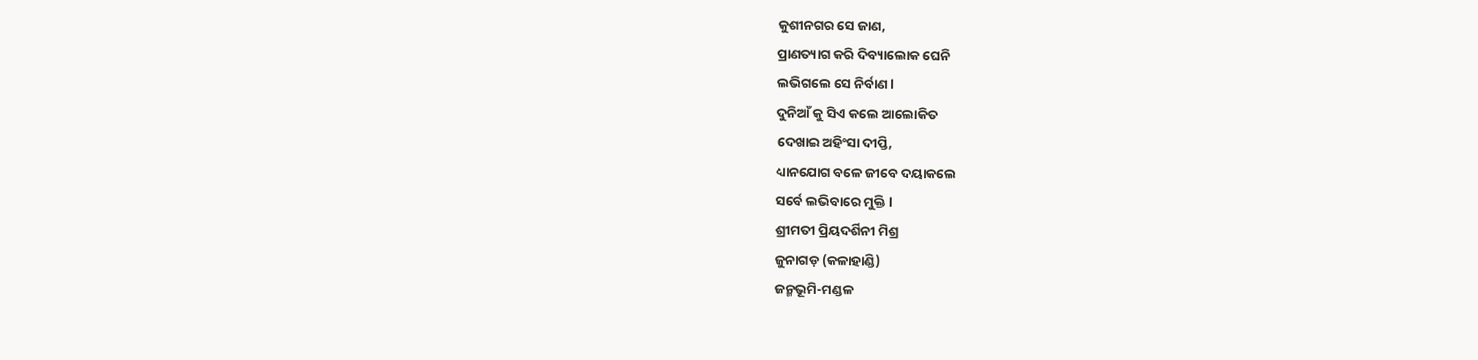କୁଶୀନଗର ସେ ଜାଣ,
ପ୍ରାଣତ୍ୟାଗ କରି ଦିବ୍ୟାଲୋକ ଘେନି
ଲଭିଗଲେ ସେ ନିର୍ବାଣ l
ଦୁନିଆଁ କୁ ସିଏ କଲେ ଆଲୋକିତ
ଦେଖାଇ ଅହିଂସା ଦୀପ୍ତି,
ଧ୍ୟାନଯୋଗ ବଳେ ଜୀବେ ଦୟାକଲେ
ସର୍ବେ ଲଭିବାରେ ମୁକ୍ତି l
ଶ୍ରୀମତୀ ପ୍ରିୟଦର୍ଶିନୀ ମିଶ୍ର
ଜୁନାଗଡ଼ (କଳାହାଣ୍ଡି)
ଜନ୍ମଭୂମି-ମଣ୍ଡଳ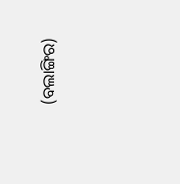(ବଲାଙ୍ଗିର)